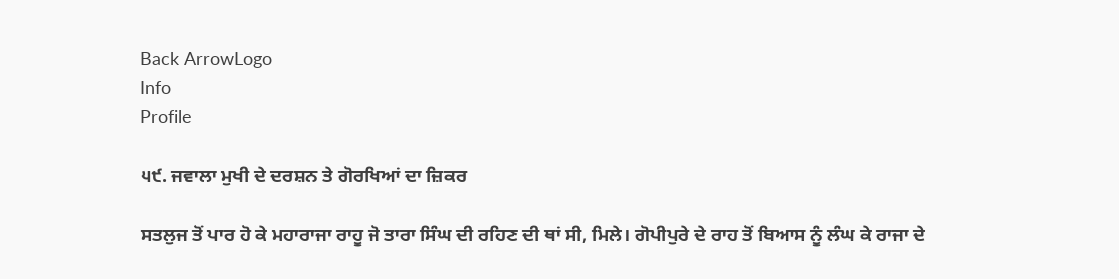Back ArrowLogo
Info
Profile

੫੯. ਜਵਾਲਾ ਮੁਖੀ ਦੇ ਦਰਸ਼ਨ ਤੇ ਗੋਰਖਿਆਂ ਦਾ ਜ਼ਿਕਰ

ਸਤਲੁਜ ਤੋਂ ਪਾਰ ਹੋ ਕੇ ਮਹਾਰਾਜਾ ਰਾਹੂ ਜੋ ਤਾਰਾ ਸਿੰਘ ਦੀ ਰਹਿਣ ਦੀ ਥਾਂ ਸੀ, ਮਿਲੇ। ਗੋਪੀਪੁਰੇ ਦੇ ਰਾਹ ਤੋਂ ਬਿਆਸ ਨੂੰ ਲੰਘ ਕੇ ਰਾਜਾ ਦੇ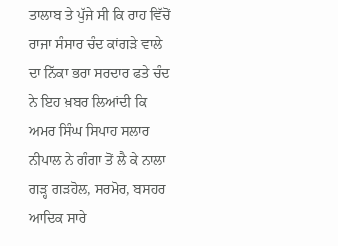ਤਾਲਾਬ ਤੇ ਪੁੱਜੇ ਸੀ ਕਿ ਰਾਹ ਵਿੱਚੋਂ ਰਾਜਾ ਸੰਸਾਰ ਚੰਦ ਕਾਂਗੜੇ ਵਾਲੇ ਦਾ ਨਿੱਕਾ ਭਰਾ ਸਰਦਾਰ ਫਤੇ ਚੰਦ ਨੇ ਇਹ ਖ਼ਬਰ ਲਿਆਂਦੀ ਕਿ ਅਮਰ ਸਿੰਘ ਸਿਪਾਹ ਸਲਾਰ ਨੀਪਾਲ ਨੇ ਗੰਗਾ ਤੋਂ ਲੈ ਕੇ ਨਾਲਾ ਗੜ੍ਹ ਗੜਹੋਲ, ਸਰਮੋਰ, ਬਸਹਰ ਆਦਿਕ ਸਾਰੇ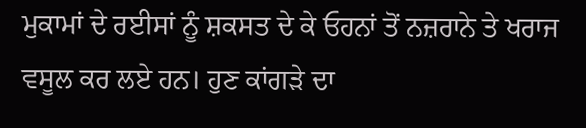ਮੁਕਾਮਾਂ ਦੇ ਰਈਸਾਂ ਨੂੰ ਸ਼ਕਸਤ ਦੇ ਕੇ ਓਹਨਾਂ ਤੋਂ ਨਜ਼ਰਾਨੇ ਤੇ ਖਰਾਜ ਵਸੂਲ ਕਰ ਲਏ ਹਨ। ਹੁਣ ਕਾਂਗੜੇ ਦਾ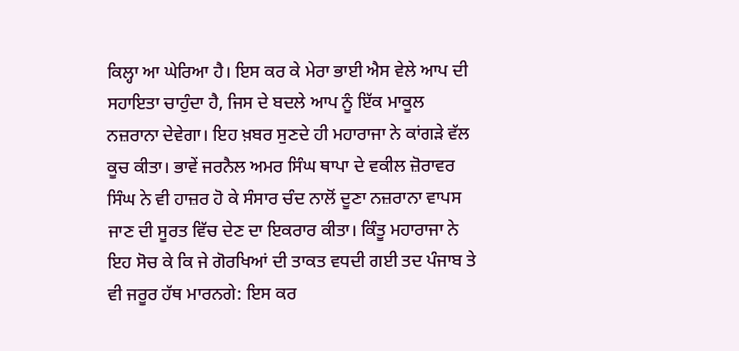ਕਿਲ੍ਹਾ ਆ ਘੇਰਿਆ ਹੈ। ਇਸ ਕਰ ਕੇ ਮੇਰਾ ਭਾਈ ਐਸ ਵੇਲੇ ਆਪ ਦੀ ਸਹਾਇਤਾ ਚਾਹੁੰਦਾ ਹੈ, ਜਿਸ ਦੇ ਬਦਲੇ ਆਪ ਨੂੰ ਇੱਕ ਮਾਕੂਲ ਨਜ਼ਰਾਨਾ ਦੇਵੇਗਾ। ਇਹ ਖ਼ਬਰ ਸੁਣਦੇ ਹੀ ਮਹਾਰਾਜਾ ਨੇ ਕਾਂਗੜੇ ਵੱਲ ਕੂਚ ਕੀਤਾ। ਭਾਵੇਂ ਜਰਨੈਲ ਅਮਰ ਸਿੰਘ ਥਾਪਾ ਦੇ ਵਕੀਲ ਜ਼ੋਰਾਵਰ ਸਿੰਘ ਨੇ ਵੀ ਹਾਜ਼ਰ ਹੋ ਕੇ ਸੰਸਾਰ ਚੰਦ ਨਾਲੋਂ ਦੂਣਾ ਨਜ਼ਰਾਨਾ ਵਾਪਸ ਜਾਣ ਦੀ ਸੂਰਤ ਵਿੱਚ ਦੇਣ ਦਾ ਇਕਰਾਰ ਕੀਤਾ। ਕਿੰਤੂ ਮਹਾਰਾਜਾ ਨੇ ਇਹ ਸੋਚ ਕੇ ਕਿ ਜੇ ਗੋਰਖਿਆਂ ਦੀ ਤਾਕਤ ਵਧਦੀ ਗਈ ਤਦ ਪੰਜਾਬ ਤੇ ਵੀ ਜਰੂਰ ਹੱਥ ਮਾਰਨਗੇ: ਇਸ ਕਰ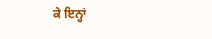ਕੇ ਇਨ੍ਹਾਂ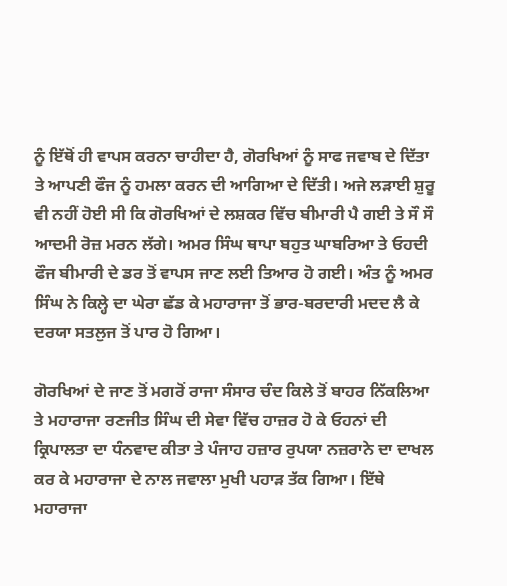ਨੂੰ ਇੱਥੋਂ ਹੀ ਵਾਪਸ ਕਰਨਾ ਚਾਹੀਦਾ ਹੈ, ਗੋਰਖਿਆਂ ਨੂੰ ਸਾਫ ਜਵਾਬ ਦੇ ਦਿੱਤਾ ਤੇ ਆਪਣੀ ਫੌਜ ਨੂੰ ਹਮਲਾ ਕਰਨ ਦੀ ਆਗਿਆ ਦੇ ਦਿੱਤੀ। ਅਜੇ ਲੜਾਈ ਸ਼ੁਰੂ ਵੀ ਨਹੀਂ ਹੋਈ ਸੀ ਕਿ ਗੋਰਖਿਆਂ ਦੇ ਲਸ਼ਕਰ ਵਿੱਚ ਬੀਮਾਰੀ ਪੈ ਗਈ ਤੇ ਸੌ ਸੌ ਆਦਮੀ ਰੋਜ਼ ਮਰਨ ਲੱਗੇ। ਅਮਰ ਸਿੰਘ ਥਾਪਾ ਬਹੁਤ ਘਾਬਰਿਆ ਤੇ ਓਹਦੀ ਫੌਜ ਬੀਮਾਰੀ ਦੇ ਡਰ ਤੋਂ ਵਾਪਸ ਜਾਣ ਲਈ ਤਿਆਰ ਹੋ ਗਈ। ਅੰਤ ਨੂੰ ਅਮਰ ਸਿੰਘ ਨੇ ਕਿਲ੍ਹੇ ਦਾ ਘੇਰਾ ਛੱਡ ਕੇ ਮਹਾਰਾਜਾ ਤੋਂ ਭਾਰ-ਬਰਦਾਰੀ ਮਦਦ ਲੈ ਕੇ ਦਰਯਾ ਸਤਲੁਜ ਤੋਂ ਪਾਰ ਹੋ ਗਿਆ।

ਗੋਰਖਿਆਂ ਦੇ ਜਾਣ ਤੋਂ ਮਗਰੋਂ ਰਾਜਾ ਸੰਸਾਰ ਚੰਦ ਕਿਲੇ ਤੋਂ ਬਾਹਰ ਨਿੱਕਲਿਆ ਤੇ ਮਹਾਰਾਜਾ ਰਣਜੀਤ ਸਿੰਘ ਦੀ ਸੇਵਾ ਵਿੱਚ ਹਾਜ਼ਰ ਹੋ ਕੇ ਓਹਨਾਂ ਦੀ ਕ੍ਰਿਪਾਲਤਾ ਦਾ ਧੰਨਵਾਦ ਕੀਤਾ ਤੇ ਪੰਜਾਹ ਹਜ਼ਾਰ ਰੁਪਯਾ ਨਜ਼ਰਾਨੇ ਦਾ ਦਾਖਲ ਕਰ ਕੇ ਮਹਾਰਾਜਾ ਦੇ ਨਾਲ ਜਵਾਲਾ ਮੁਖੀ ਪਹਾੜ ਤੱਕ ਗਿਆ। ਇੱਥੇ ਮਹਾਰਾਜਾ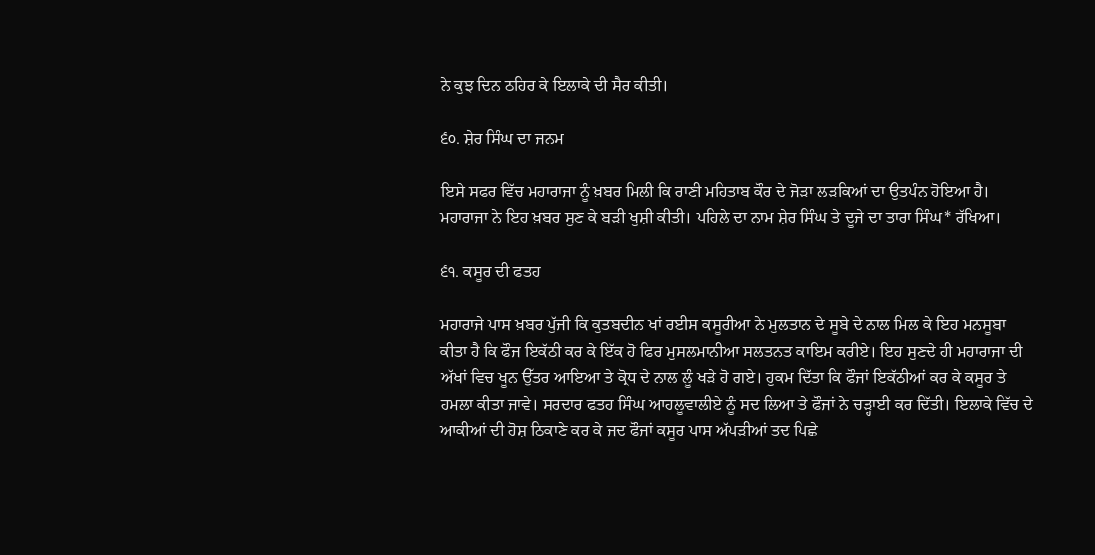ਨੇ ਕੁਝ ਦਿਨ ਠਹਿਰ ਕੇ ਇਲਾਕੇ ਦੀ ਸੈਰ ਕੀਤੀ।

੬੦. ਸ਼ੇਰ ਸਿੰਘ ਦਾ ਜਨਮ

ਇਸੇ ਸਫਰ ਵਿੱਚ ਮਹਾਰਾਜਾ ਨੂੰ ਖ਼ਬਰ ਮਿਲੀ ਕਿ ਰਾਣੀ ਮਹਿਤਾਬ ਕੌਰ ਦੇ ਜੋੜਾ ਲੜਕਿਆਂ ਦਾ ਉਤਪੰਨ ਹੋਇਆ ਹੈ। ਮਹਾਰਾਜਾ ਨੇ ਇਹ ਖ਼ਬਰ ਸੁਣ ਕੇ ਬੜੀ ਖੁਸ਼ੀ ਕੀਤੀ। ਪਹਿਲੇ ਦਾ ਨਾਮ ਸ਼ੇਰ ਸਿੰਘ ਤੇ ਦੂਜੇ ਦਾ ਤਾਰਾ ਸਿੰਘ* ਰੱਖਿਆ।

੬੧. ਕਸੂਰ ਦੀ ਫਤਹ

ਮਹਾਰਾਜੇ ਪਾਸ ਖ਼ਬਰ ਪੁੱਜੀ ਕਿ ਕੁਤਬਦੀਨ ਖਾਂ ਰਈਸ ਕਸੂਰੀਆ ਨੇ ਮੁਲਤਾਨ ਦੇ ਸੂਬੇ ਦੇ ਨਾਲ ਮਿਲ ਕੇ ਇਹ ਮਨਸੂਬਾ ਕੀਤਾ ਹੈ ਕਿ ਫੌਜ ਇਕੱਠੀ ਕਰ ਕੇ ਇੱਕ ਹੋ ਫਿਰ ਮੁਸਲਮਾਨੀਆ ਸਲਤਨਤ ਕਾਇਮ ਕਰੀਏ। ਇਹ ਸੁਣਦੇ ਹੀ ਮਹਾਰਾਜਾ ਦੀ ਅੱਖਾਂ ਵਿਚ ਖੂਨ ਉੱਤਰ ਆਇਆ ਤੇ ਕ੍ਰੋਧ ਦੇ ਨਾਲ ਲੂੰ ਖੜੇ ਹੋ ਗਏ। ਹੁਕਮ ਦਿੱਤਾ ਕਿ ਫੌਜਾਂ ਇਕੱਠੀਆਂ ਕਰ ਕੇ ਕਸੂਰ ਤੇ ਹਮਲਾ ਕੀਤਾ ਜਾਵੇ। ਸਰਦਾਰ ਫਤਹ ਸਿੰਘ ਆਹਲੂਵਾਲੀਏ ਨੂੰ ਸਦ ਲਿਆ ਤੇ ਫੌਜਾਂ ਨੇ ਚੜ੍ਹਾਈ ਕਰ ਦਿੱਤੀ। ਇਲਾਕੇ ਵਿੱਚ ਦੇ ਆਕੀਆਂ ਦੀ ਹੋਸ਼ ਠਿਕਾਣੇ ਕਰ ਕੇ ਜਦ ਫੌਜਾਂ ਕਸੂਰ ਪਾਸ ਅੱਪੜੀਆਂ ਤਦ ਪਿਛੇ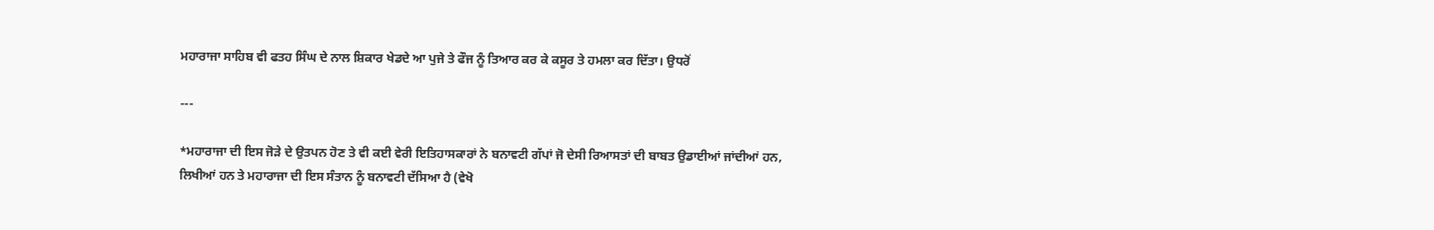ਮਹਾਰਾਜਾ ਸਾਹਿਬ ਵੀ ਫਤਹ ਸਿੰਘ ਦੇ ਨਾਲ ਸ਼ਿਕਾਰ ਖੇਡਦੇ ਆ ਪੁਜੇ ਤੇ ਫੌਜ ਨੂੰ ਤਿਆਰ ਕਰ ਕੇ ਕਸੂਰ ਤੇ ਹਮਲਾ ਕਰ ਦਿੱਤਾ। ਉਧਰੋਂ

---

*ਮਹਾਰਾਜਾ ਦੀ ਇਸ ਜੋੜੇ ਦੇ ਉਤਪਨ ਹੋਣ ਤੇ ਵੀ ਕਈ ਵੇਰੀ ਇਤਿਹਾਸਕਾਰਾਂ ਨੇ ਬਨਾਵਟੀ ਗੱਪਾਂ ਜੋ ਦੇਸੀ ਰਿਆਸਤਾਂ ਦੀ ਬਾਬਤ ਉਡਾਈਆਂ ਜਾਂਦੀਆਂ ਹਨ, ਲਿਖੀਆਂ ਹਨ ਤੇ ਮਹਾਰਾਜਾ ਦੀ ਇਸ ਸੰਤਾਨ ਨੂੰ ਬਨਾਵਟੀ ਦੱਸਿਆ ਹੈ (ਵੇਖੋ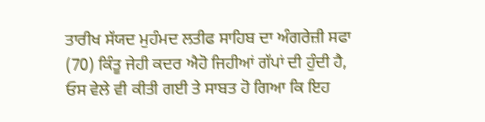ਤਾਰੀਖ ਸੱਯਦ ਮੁਹੰਮਦ ਲਤੀਫ ਸਾਹਿਬ ਦਾ ਅੰਗਰੇਜ਼ੀ ਸਫਾ (70) ਕਿੰਤੂ ਜੇਹੀ ਕਦਰ ਐਹੋ ਜਿਹੀਆਂ ਗੱਪਾਂ ਦੀ ਹੁੰਦੀ ਹੈ, ਓਸ ਵੇਲੇ ਵੀ ਕੀਤੀ ਗਈ ਤੇ ਸਾਬਤ ਹੋ ਗਿਆ ਕਿ ਇਹ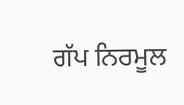ਗੱਪ ਨਿਰਮੂਲ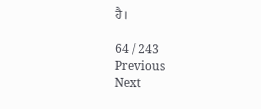ਹੈ।

64 / 243
Previous
Next